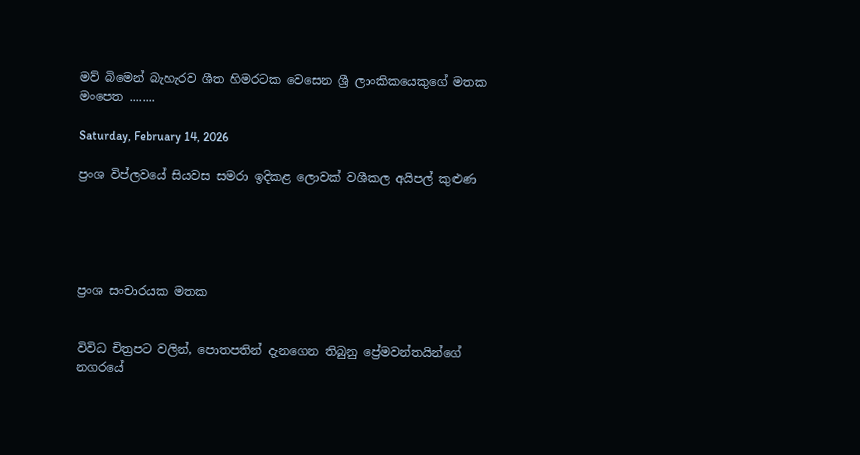මව් බිමෙන් බැහැරව ශීත හිමරටක වෙසෙන ශ්‍රී ලාංකිකයෙකුගේ මතක මංපෙත ........

Saturday, February 14, 2026

ප්‍රංශ විප්ලවයේ සියවස සමරා ඉදිකළ ලොවක් වශීකල අයිපල් කුළුණ





ප්‍රංශ සංචාරයක මතක


විවිධ චිත්‍රපට වලින්, පොතපතින් දැනගෙන තිබුනු ප්‍රේමවන්තයින්ගේ නගරයේ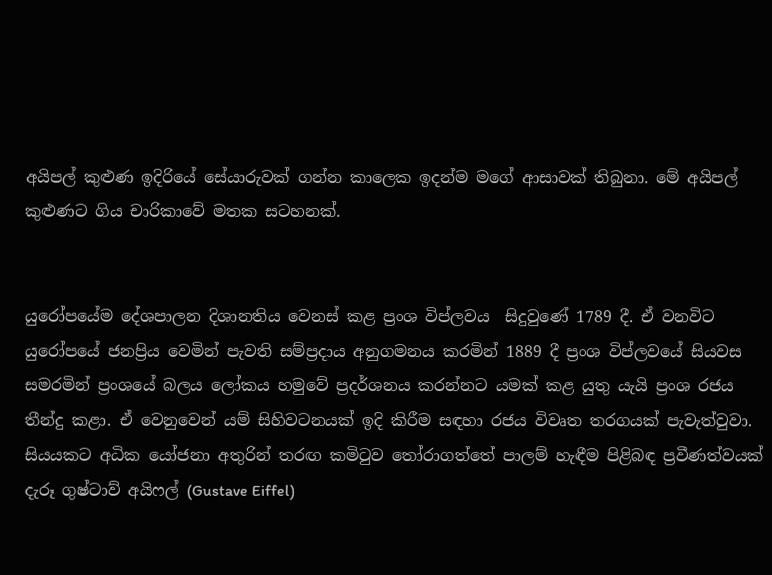අයිපල් කුළුණ ඉදිරියේ සේයාරුවක් ගන්න කාලෙක ඉදන්ම මගේ ආසාවක් තිබුනා. මේ අයිපල් කුළුණට ගිය චාරිකාවේ මතක සටහනක්.


යුරෝපයේම දේශපාලන දිශානතිය වෙනස් කළ ප්‍රංශ විප්ලවය  සිදුවුණේ 1789 දී. ඒ වනවිට යුරෝපයේ ජනප්‍රිය වෙමින් පැවති සම්ප්‍රදාය අනුගමනය කරමින් 1889 දී ප්‍රංශ විප්ලවයේ සියවස සමරමින් ප්‍රංශයේ බලය ලෝකය හමුවේ ප්‍රදර්ශනය කරන්නට යමක් කළ යුතු යැයි ප්‍රංශ රජය තීන්දු කළා. ඒ වෙනුවෙන් යම් සිහිවටනයක් ඉදි කිරීම සඳහා රජය විවෘත තරගයක් පැවැත්වුවා. සියයකට අධික යෝජනා අතුරින් තරඟ කමිටුව තෝරාගත්තේ පාලම් හැඳීම පිළිබඳ ප්‍රවීණත්වයක් දැරූ ගුෂ්ටාව් අයිෆල් (Gustave Eiffel)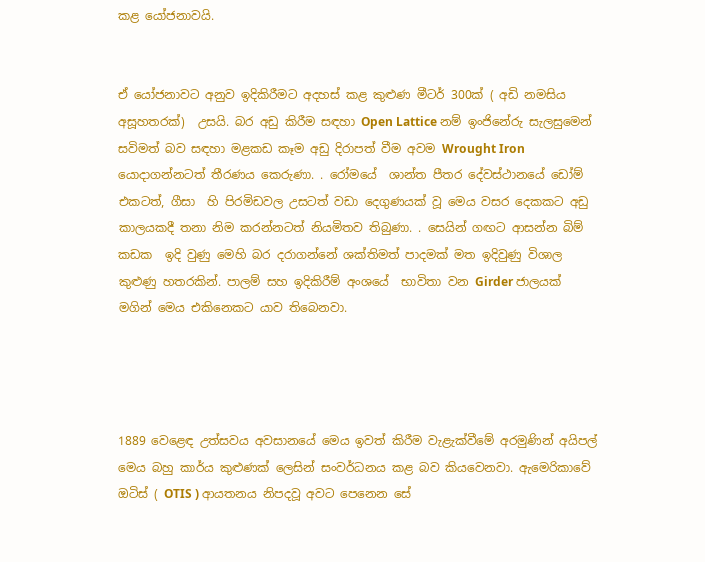කළ යෝජනාවයි.


ඒ යෝජනාවට අනුව ඉදිකිරීමට අදහස් කළ කුළුණ මීටර් 300ක් ( අඩි නමසිය අසූහතරක්)  උසයි. බර අඩු කිරීම සඳහා Open Lattice නම් ඉංජිනේරු සැලසුමෙන් සවිමත් බව සඳහා මළකඩ කෑම අඩු දිරාපත් වීම අවම Wrought Iron යොදාගන්නටත් තීරණය කෙරුණා. . රෝමයේ  ශාන්ත පීතර දේවස්ථානයේ ඩෝම් එකටත්, ගීසා  හි පිරමිඩවල උසටත් වඩා දෙගුණයක් වූ මෙය වසර දෙකකට අඩු කාලයකදී තනා නිම කරන්නටත් නියමිතව තිබුණා. . සෙයින් ගඟට ආසන්න බිම් කඩක  ඉදි වුණු මෙහි බර දරාගන්නේ ශක්තිමත් පාදමක් මත ඉදිවුණු විශාල කුළුණු හතරකින්. පාලම් සහ ඉදිකිරීම් අංශයේ  භාවිතා වන Girder ජාලයක් මගින් මෙය එකිනෙකට යාව තිබෙනවා.




1889 වෙළෙඳ උත්සවය අවසානයේ මෙය ඉවත් කිරීම වැළැක්වීමේ අරමුණින් අයිපල් මෙය බහු කාර්ය කුළුණක් ලෙසින් සංවර්ධනය කළ බව කියවෙනවා. ඇමෙරිකාවේ ඔටිස් ( OTIS ) ආයතනය නිපදවූ අවට පෙනෙන සේ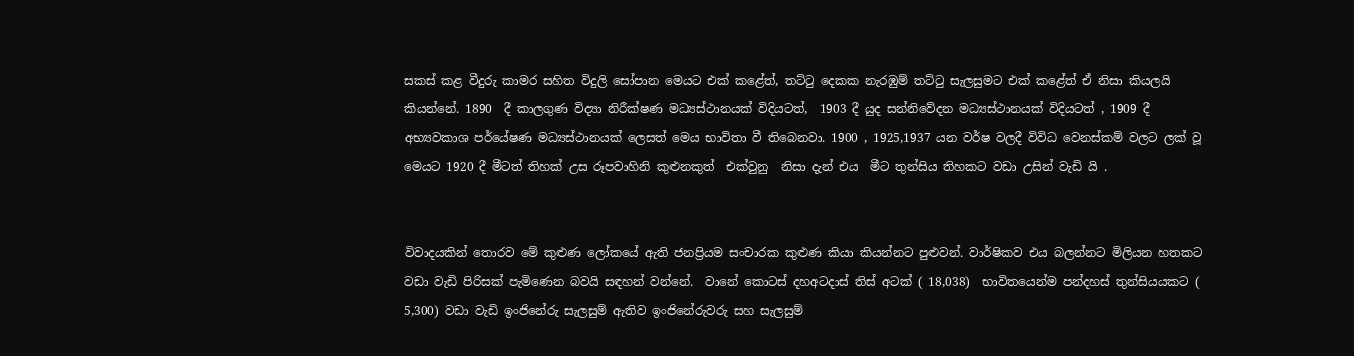සකස් කළ වීදුරු කාමර සහිත විදුලි සෝපාන මෙයට එක් කළේත්, තට්ටු දෙකක නැරඹුම් තට්ටු සැලසුමට එක් කළේත් ඒ නිසා කියලයි කියන්නේ. 1890  දී කාලගුණ විද්‍යා නිරීක්ෂණ මධ්‍යස්ථානයක් විදියටත්,  1903 දී යුද සන්නිවේදන මධ්‍යස්ථානයක් විදියටත් , 1909 දී අභ්‍යවකාශ පර්යේෂණ මධ්‍යස්ථානයක් ලෙසත් මෙය භාවිතා වී තිබෙනවා. 1900 , 1925,1937 යන වර්ෂ වලදී විවිධ වෙනස්කම් වලට ලක් වූ මෙයට 1920 දී මීටත් තිහක් උස රූපවාහිනි කුළුනකුත්  එක්වුනු  නිසා දැන් එය  මීට තුන්සිය තිහකට වඩා උසින් වැඩි යි .


විවාදයකින් තොරව මේ කුළුණ ලෝකයේ ඇති ජනප්‍රියම සංචාරක කුළුණ කියා කියන්නට පුළුවන්. වාර්ෂිකව එය බලන්නට මිලියන හතකට වඩා වැඩි පිරිසක් පැමිණෙන බවයි සඳහන් වන්නේ.  වානේ කොටස් දහඅටදාස් තිස් අටක් ( 18,038)  භාවිතයෙන්ම පන්දහස් තුන්සියයකට ( 5,300) වඩා වැඩි ඉංජිනේරු සැලසුම් ඇතිව ඉංජිනේරුවරු සහ සැලසුම්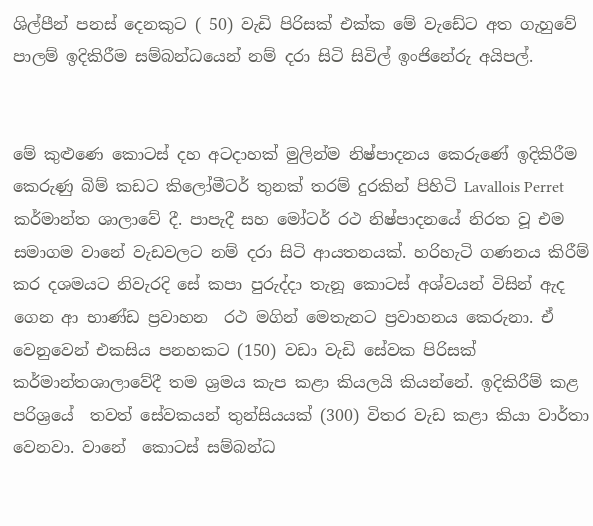ශිල්පීන් පනස් දෙනකුට ( 50) වැඩි පිරිසක් එක්ක මේ වැඩේට අත ගැහුවේ පාලම් ඉදිකිරීම සම්බන්ධයෙන් නම් දරා සිටි සිවිල් ඉංජිනේරු අයිපල්.


මේ කුළුණෙ කොටස් දහ අටදාහක් මුලින්ම නිෂ්පාදනය කෙරුණේ ඉදිකිරීම කෙරුණු බිම් කඩට කිලෝමීටර් තුනක් තරම් දුරකින් පිහිටි Lavallois Perret කර්මාන්ත ශාලාවේ දී. පාපැදී සහ මෝටර් රථ නිෂ්පාදනයේ නිරත වූ එම  සමාගම වානේ වැඩවලට නම් දරා සිටි ආයතනයක්. හරිහැටි ගණනය කිරීම් කර දශමයට නිවැරදි සේ කපා පුරුද්දා තැනූ කොටස් අශ්වයන් විසින් ඇද ගෙන ආ භාණ්ඩ ප්‍රවාහන  රථ මගින් මෙතැනට ප්‍රවාහනය කෙරුනා. ඒ  වෙනුවෙන් එකසිය පනහකට (150) වඩා වැඩි සේවක පිරිසක් කර්මාන්තශාලාවේදී තම ශ්‍රමය කැප කළා කියලයි කියන්නේ. ඉදිකිරීම් කළ පරිශ්‍රයේ  තවත් සේවකයන් තුන්සියයක් (300) විතර වැඩ කළා කියා වාර්තා වෙනවා. වානේ  කොටස් සම්බන්ධ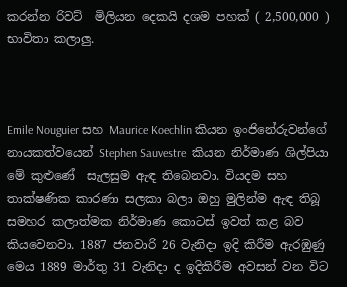කරන්න රිවට්  මිලියන දෙකයි දශම පහක් ( 2,500,000 ) භාවිතා කලාලු.



Emile Nouguier සහ Maurice Koechlin කියන ඉංජිනේරුවන්ගේ නායකත්වයෙන් Stephen Sauvestre  කියන නිර්මාණ ශිල්පියා මේ කුළුණේ  සැලසුම ඇඳ තිබෙනවා. වියදම සහ තාක්ෂණික කාරණා සලකා බලා ඔහු මුලින්ම ඇඳ තිබූ සමහර කලාත්මක නිර්මාණ කොටස් ඉවත් කළ බව කියවෙනවා. 1887 ජනවාරි 26 වැනිදා ඉදි කිරීම ඇරඹුණු මෙය 1889 මාර්තු 31 වැනිදා ද ඉදිකිරීම අවසන් වන විට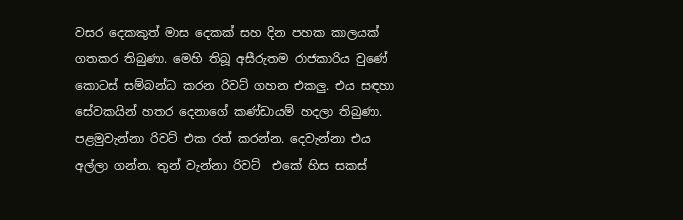වසර දෙකකුත් මාස දෙකක් සහ දින පහක කාලයක් ගතකර තිබුණා. මෙහි තිබූ අසීරුතම රාජකාරිය වුණේ කොටස් සම්බන්ධ කරන රිවට් ගහන එකලු. එය සඳහා සේවකයින් හතර දෙනාගේ කණ්ඩායම් හදලා තිබුණා. පළමුවැන්නා රිවට් එක රත් කරන්න. දෙවැන්නා එය අල්ලා ගන්න. තුන් වැන්නා රිවට්  එකේ හිස සකස්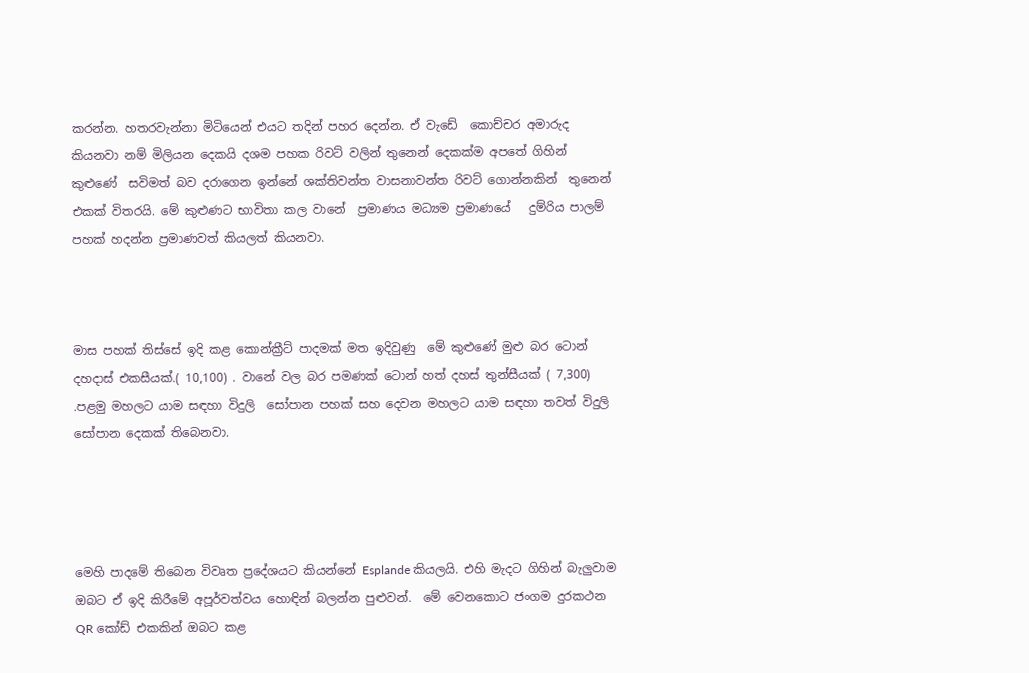කරන්න. හතරවැන්නා මිටියෙන් එයට තදින් පහර දෙන්න. ඒ වැඩේ  කොච්චර අමාරුද කියනවා නම් මිලියන දෙකයි දශම පහක රිවට් වලින් තුනෙන් දෙකක්ම අපතේ ගිහින් කුළුණේ  සවිමත් බව දරාගෙන ඉන්නේ ශක්තිවන්ත වාසනාවන්ත රිවට් ගොන්නකින්  තුනෙන් එකක් විතරයි. මේ කුළුණට භාවිතා කල වානේ  ප්‍රමාණය මධ්‍යම ප්‍රමාණයේ   දුම්රිය පාලම් පහක් හදන්න ප්‍රමාණවත් කියලත් කියනවා.



මාස පහක් තිස්සේ ඉදි කළ කොන්ක්‍රීට් පාදමක් මත ඉදිවුණු  මේ කුළුණේ මුළු බර ටොන් දහදාස් එකසීයක්.( 10,100) . වානේ වල බර පමණක් ටොන් හත් දහස් තුන්සීයක් ( 7,300) .පළමු මහලට යාම සඳහා විදුලි  සෝපාන පහක් සහ දෙවන මහලට යාම සඳහා තවත් විදුලි සෝපාන දෙකක් තිබෙනවා.




මෙහි පාදමේ තිබෙන විවෘත ප්‍රදේශයට කියන්නේ Esplande කියලයි. එහි මැදට ගිහින් බැලුවාම ඔබට ඒ ඉදි කිරීමේ අපූර්වත්වය හොඳින් බලන්න පුළුවන්.  මේ වෙනකොට ජංගම දුරකථන QR කෝඩ් එකකින් ඔබට කළ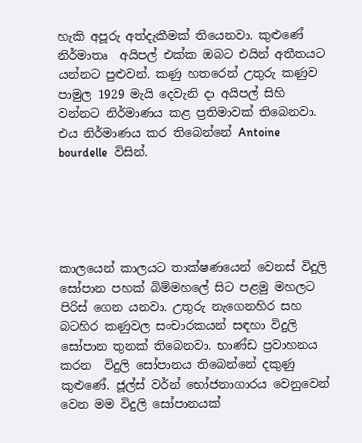හැකි අපූරු අත්දැකීමක් තියෙනවා. කුළුණේ නිර්මාතෘ  අයිපල් එක්ක ඔබට එයින් අතීතයට යන්නට පුළුවන්. කණු හතරෙන් උතුරු කණුව පාමුල 1929 මැයි දෙවැනි දා අයිපල් සිහි වන්නට නිර්මාණය කළ ප්‍රතිමාවක් තිබෙනවා. එය නිර්මාණය කර තිබෙන්නේ Antoine bourdelle  විසින්.





කාලයෙන් කාලයට තාක්ෂණයෙන් වෙනස් විදුලි සෝපාන පහක් බිම්මහලේ සිට පළමු මහලට පිරිස් ගෙන යනවා. උතුරු නැගෙනහිර සහ බටහිර කණුවල සංචාරකයන් සඳහා විදුලි සෝපාන තුනක් තිබෙනවා. භාණ්ඩ ප්‍රවාහනය කරන  විදුලි සෝපානය තිබෙන්නේ දකුණු කුළුණේ. ජූල්ස් වර්න් භෝජනාගාරය වෙනුවෙන් වෙන මම විදුලි සෝපානයක්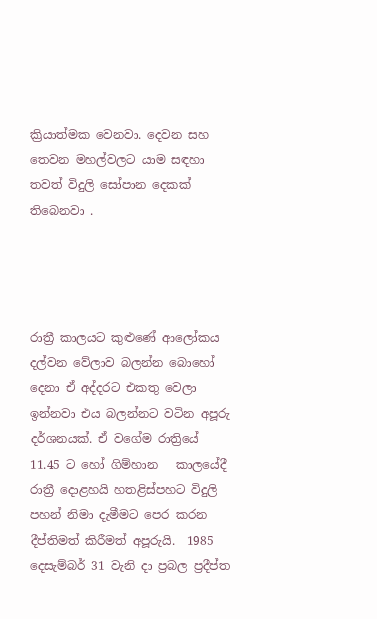ක්‍රියාත්මක වෙනවා. දෙවන සහ තෙවන මහල්වලට යාම සඳහා තවත් විදුලි සෝපාන දෙකක් තිබෙනවා .




රාත්‍රී කාලයට කුළුණේ ආලෝකය දල්වන වේලාව බලන්න බොහෝ දෙනා ඒ අද්දරට එකතු වෙලා ඉන්නවා එය බලන්නට වටින අපූරු දර්ශනයක්. ඒ වගේම රාත්‍රියේ 11.45 ට හෝ ගිම්හාන   කාලයේදී රාත්‍රී දොළහයි හතළිස්පහට විදුලි පහන් නිමා දැමීමට පෙර කරන දීප්තිමත් කිරීමත් අපූරුයි.  1985 දෙසැම්බර් 31 වැනි දා ප්‍රබල ප්‍රදීප්ත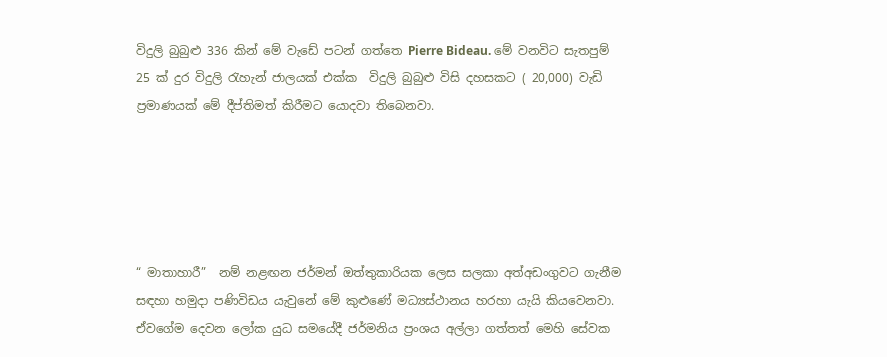විදුලි බුබුළු 336 කින් මේ වැඩේ පටන් ගත්තෙ Pierre Bideau. මේ වනවිට සැතපුම් 25 ක් දුර විදුලි රැහැන් ජාලයක් එක්ක  විදුලි බුබුළු විසි දහසකට ( 20,000) වැඩි ප්‍රමාණයක් මේ දීප්තිමත් කිරීමට යොදවා තිබෙනවා.





“ මාතාහාරී”  නම් නළඟන ජර්මන් ඔත්තුකාරියක ලෙස සලකා අත්අඩංගුවට ගැනීම සඳහා හමුදා පණිවිඩය යැවුනේ මේ කුළුණේ මධ්‍යස්ථානය හරහා යැයි කියවෙනවා. ඒවගේම දෙවන ලෝක යුධ සමයේදී ජර්මනිය ප්‍රංශය අල්ලා ගත්තත් මෙහි සේවක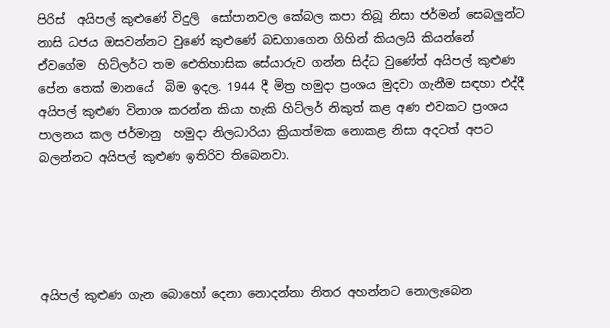පිරිස්  අයිපල් කුළුණේ විදුලි  සෝපානවල කේබල කපා තිබූ නිසා ජර්මන් සෙබලුන්ට නාසි ධජය ඔසවන්නට වුණේ කුළුණේ බඩගාගෙන ගිහින් කියලයි කියන්නේ ඒවගේම  හිට්ලර්ට තම ඓතිහාසික සේයාරුව ගන්න සිද්ධ වුණේත් අයිපල් කුළුණ පේන තෙක් මානයේ  බිම ඉදල. 1944 දී මිත්‍ර හමුදා ප්‍රංශය මුදවා ගැනීම සඳහා එද්දී අයිපල් කුළුණ විනාශ කරන්න කියා හැකි හිට්ලර් නිකුත් කළ අණ එවකට ප්‍රංශය පාලනය කල ජර්මානු  හමුදා නිලධාරියා ක්‍රියාත්මක නොකළ නිසා අදටත් අපට බලන්නට අයිපල් කුළුණ ඉතිරිව තිබෙනවා.





අයිපල් කුළුණ ගැන බොහෝ දෙනා නොදන්නා නිතර අහන්නට නොලැබෙන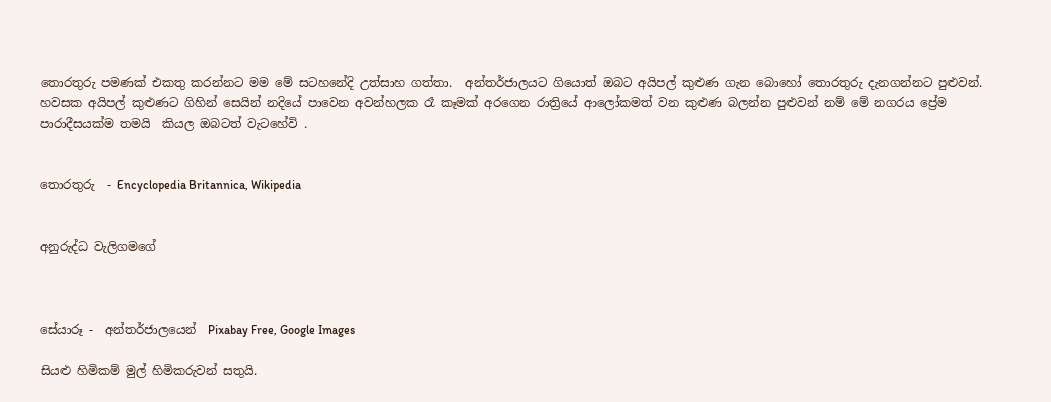තොරතුරු පමණක් එකතු කරන්නට මම මේ සටහනේදි උත්සාහ ගත්තා.  අන්තර්ජාලයට ගියොත් ඔබට අයිපල් කුළුණ ගැන බොහෝ තොරතුරු දැනගන්නට පුළුවන්. හවසක අයිපල් කුළුණට ගිහින් සෙයින් නදියේ පාවෙන අවන්හලක රෑ කෑමක් අරගෙන රාත්‍රියේ ආලෝකමත් වන කුළුණ බලන්න පුළුවන් නම් මේ නගරය ප්‍රේම පාරාදීසයක්ම තමයි  කියල ඔබටත් වැටහේවි .


තොරතුරු  - Encyclopedia Britannica, Wikipedia


අනුරුද්ධ වැලිගමගේ



සේයාරූ -  අන්තර්ජාලයෙන්  Pixabay Free, Google Images

සියළු හිමිකම් මුල් හිමිකරුවන් සතුයි.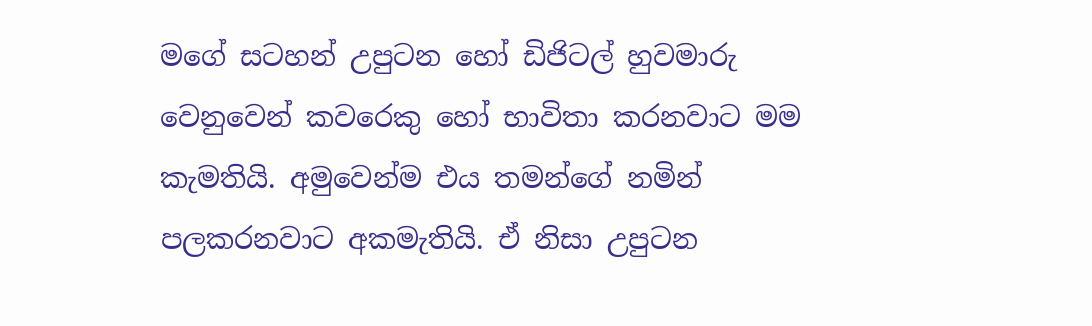මගේ සටහන් උපුටන හෝ ඩිජිටල් හුවමාරු වෙනුවෙන් කවරෙකු හෝ භාවිතා කරනවාට මම කැමතියි. අමුවෙන්ම එය තමන්ගේ නමින් පලකරනවාට අකමැතියි. ඒ නිසා උපුටන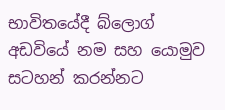භාවිතයේදී බ්ලොග් අඩවියේ නම සහ යොමුව සටහන් කරන්නට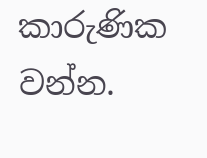කාරුණික වන්න.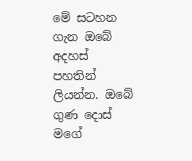මේ සටහන ගැන ඔබේ අදහස් පහතින් ලියන්න. ඔබේ ගුණ දොස් මගේ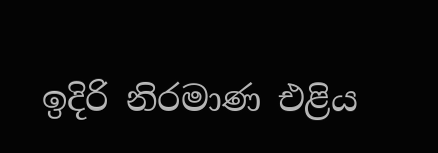ඉදිරි නිරමාණ එළිය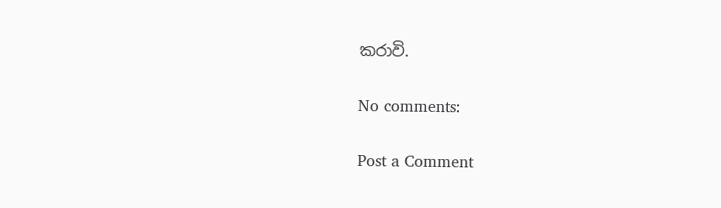කරාවි.

No comments:

Post a Comment